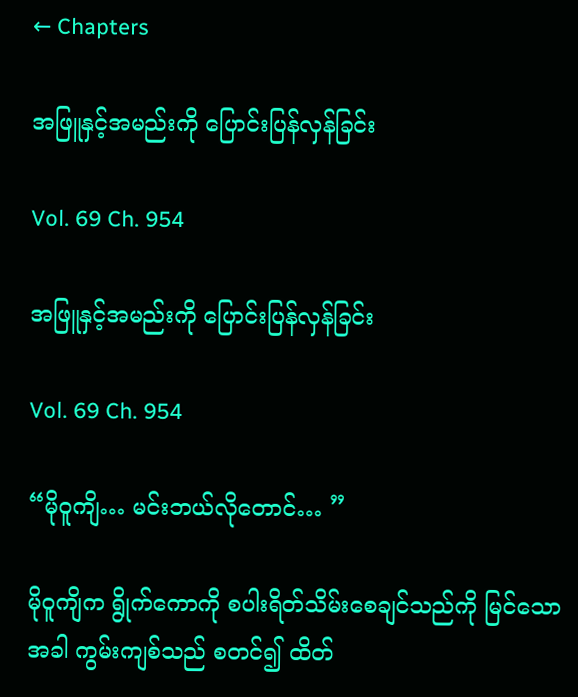← Chapters

အဖြူနှင့်အမည်းကို ပြောင်းပြန်လှန်ခြင်း

Vol. 69 Ch. 954

အဖြူနှင့်အမည်းကို ပြောင်းပြန်လှန်ခြင်း

Vol. 69 Ch. 954

“မိုဝူကျိ… မင်းဘယ်လိုတောင်… ”

မိုဝူကျိက ရွိုက်ကောကို စပါးရိတ်သိမ်းစေချင်သည်ကို မြင်သောအခါ ကွမ်းကျစ်သည် စတင်၍ ထိတ်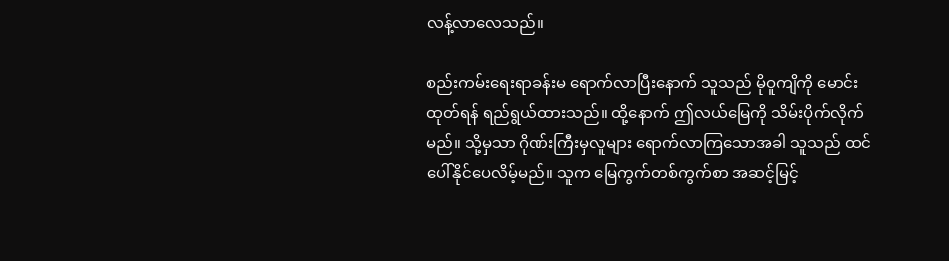လန့်လာလေသည်။

စည်းကမ်းရေးရာခန်းမ ရောက်လာပြီးနောက် သူသည် မိုဝူကျိကို မောင်းထုတ်ရန် ရည်ရွယ်ထားသည်။ ထို့နောက် ဤလယ်မြေကို သိမ်းပိုက်လိုက်မည်။ သို့မှသာ ဂိုဏ်းကြီးမှလူများ ရောက်လာကြသောအခါ သူသည် ထင်ပေါ်နိုင်ပေလိမ့်မည်။ သူက မြေကွက်တစ်ကွက်စာ အဆင့်မြင့်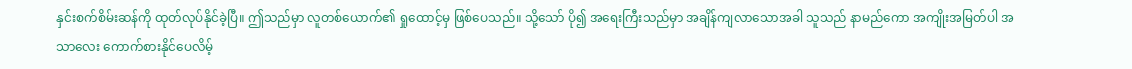နှင်းစက်စိမ်းဆန်ကို ထုတ်လုပ်နိုင်ခဲ့ပြီ။ ဤသည်မှာ လူတစ်ယောက်၏ ရှုထောင့်မှ ဖြစ်ပေသည်။ သို့သော် ပို၍ အရေးကြီးသည်မှာ အချိန်ကျလာသောအခါ သူသည် နာမည်ကော အကျိုးအမြတ်ပါ အသာလေး ကောက်စားနိုင်ပေလိမ့်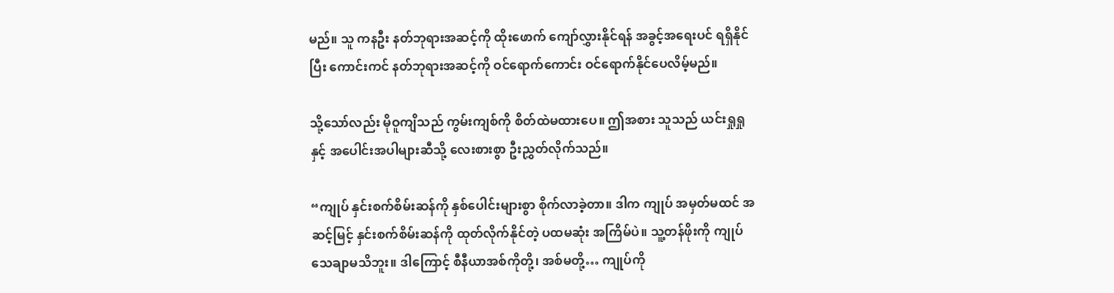မည်။ သူ ကနဦး နတ်ဘုရားအဆင့်ကို ထိုးဖောက် ကျော်လွှားနိုင်ရန် အခွင့်အရေးပင် ရရှိနိုင်ပြီး ကောင်းကင် နတ်ဘုရားအဆင့်ကို ဝင်ရောက်ကောင်း ဝင်ရောက်နိုင်ပေလိမ့်မည်။

သို့သော်လည်း မိုဝူကျိသည် ကွမ်းကျစ်ကို စိတ်ထဲမထားပေ။ ဤအစား သူသည် ယင်းရှုရှုနှင့် အပေါင်းအပါများဆီသို့ လေးစားစွာ ဦးညွှတ်လိုက်သည်။

“ကျုပ် နှင်းစက်စိမ်းဆန်ကို နှစ်ပေါင်းများစွာ စိုက်လာခဲ့တာ။ ဒါက ကျုပ် အမှတ်မထင် အဆင့်မြင့် နှင်းစက်စိမ်းဆန်ကို ထုတ်လိုက်နိုင်တဲ့ ပထမဆုံး အကြိမ်ပဲ။ သူ့တန်ဖိုးကို ကျုပ် သေချာမသိဘူး။ ဒါကြောင့် စီနီယာအစ်ကိုတို့၊ အစ်မတို့… ကျုပ်ကို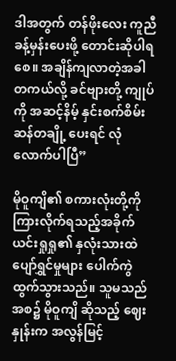ဒါအတွက် တန်ဖိုးလေး ကူညီခန့်မှန်းပေးဖို့ တောင်းဆိုပါရစေ။ အချိန်ကျလာတဲ့အခါ တကယ်လို့ ခင်ဗျားတို့ ကျုပ်ကို အဆင့်နိမ့် နှင်းစက်စိမ်းဆန်တချို့ ပေးရင် လုံလောက်ပါပြီ”

မိုဝူကျိ၏ စကားလုံးတို့ကို ကြားလိုက်ရသည့်အခိုက် ယင်းရှုရှု၏ နှလုံးသားထဲ ပျော်ရွှင်မှုများ ပေါက်ကွဲထွက်သွားသည်။ သူမသည် အစ၌ မိုဝူကျိ ဆိုသည့် ဈေးနှုန်းက အလွန်မြင့်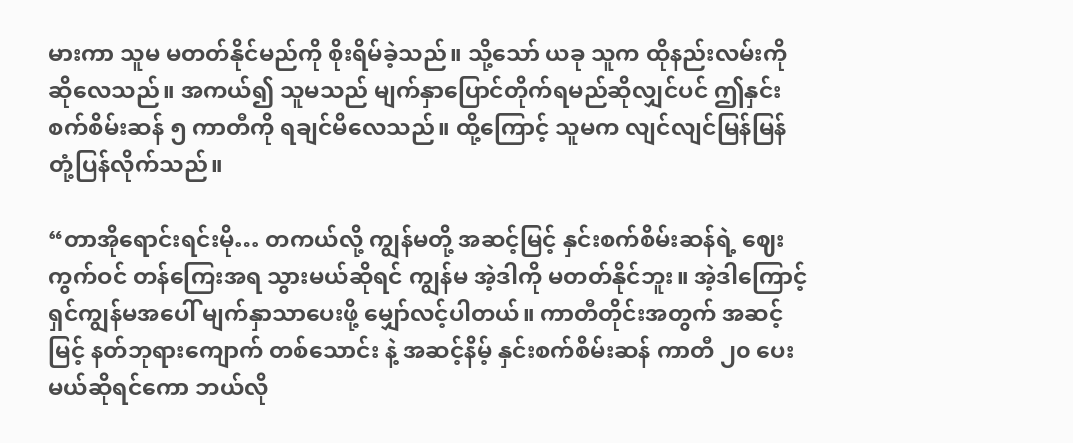မားကာ သူမ မတတ်နိုင်မည်ကို စိုးရိမ်ခဲ့သည်။ သို့သော် ယခု သူက ထိုနည်းလမ်းကို ဆိုလေသည်။ အကယ်၍ သူမသည် မျက်နှာပြောင်တိုက်ရမည်ဆိုလျှင်ပင် ဤနှင်းစက်စိမ်းဆန် ၅ ကာတီကို ရချင်မိလေသည်။ ထို့ကြောင့် သူမက လျင်လျင်မြန်မြန် တုံ့ပြန်လိုက်သည်။

“တာအိုရောင်းရင်းမို… တကယ်လို့ ကျွန်မတို့ အဆင့်မြင့် နှင်းစက်စိမ်းဆန်ရဲ့ ဈေးကွက်ဝင် တန်ကြေးအရ သွားမယ်ဆိုရင် ကျွန်မ အဲ့ဒါကို မတတ်နိုင်ဘူး။ အဲ့ဒါကြောင့် ရှင်ကျွန်မအပေါ် မျက်နှာသာပေးဖို့ မျှော်လင့်ပါတယ်။ ကာတီတိုင်းအတွက် အဆင့်မြင့် နတ်ဘုရားကျောက် တစ်သောင်း နဲ့ အဆင့်နိမ့် နှင်းစက်စိမ်းဆန် ကာတီ ၂၀ ပေးမယ်ဆိုရင်ကော ဘယ်လို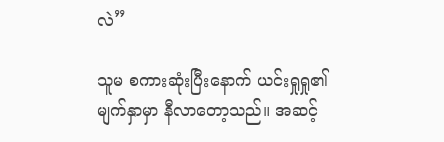လဲ”

သူမ စကားဆုံးပြီးနောက် ယင်းရှုရှု၏ မျက်နှာမှာ နီလာတော့သည်။ အဆင့်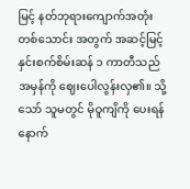မြင့် နတ်ဘုရားကျောက်အတုံး တစ်သောင်း အတွက် အဆင့်မြင့် နှင်းစက်စိမ်းဆန် ၁ ကာတီသည် အမှန်ကို ဈေးပေါလွန်းလှ၏။ သို့သော် သူမတွင် မိုဝူကျိကို ပေးရန် နောက်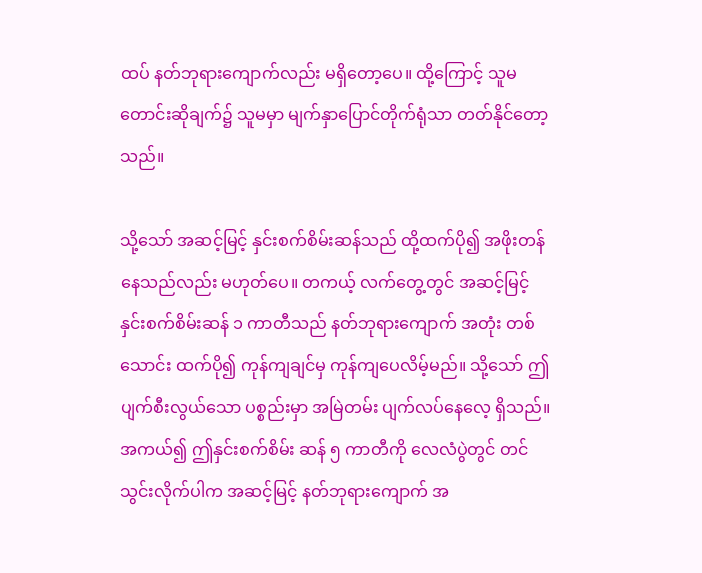ထပ် နတ်ဘုရားကျောက်လည်း မရှိတော့ပေ။ ထို့ကြောင့် သူမ တောင်းဆိုချက်၌ သူမမှာ မျက်နှာပြောင်တိုက်ရုံသာ တတ်နိုင်တော့သည်။

သို့သော် အဆင့်မြင့် နှင်းစက်စိမ်းဆန်သည် ထို့ထက်ပို၍ အဖိုးတန်နေသည်လည်း မဟုတ်ပေ။ တကယ့် လက်တွေ့တွင် အဆင့်မြင့် နှင်းစက်စိမ်းဆန် ၁ ကာတီသည် နတ်ဘုရားကျောက် အတုံး တစ်သောင်း ထက်ပို၍ ကုန်ကျချင်မှ ကုန်ကျပေလိမ့်မည်။ သို့သော် ဤပျက်စီးလွယ်သော ပစ္စည်းမှာ အမြဲတမ်း ပျက်လပ်နေလေ့ ရှိသည်။ အကယ်၍ ဤနှင်းစက်စိမ်း ဆန် ၅ ကာတီကို လေလံပွဲတွင် တင်သွင်းလိုက်ပါက အဆင့်မြင့် နတ်ဘုရားကျောက် အ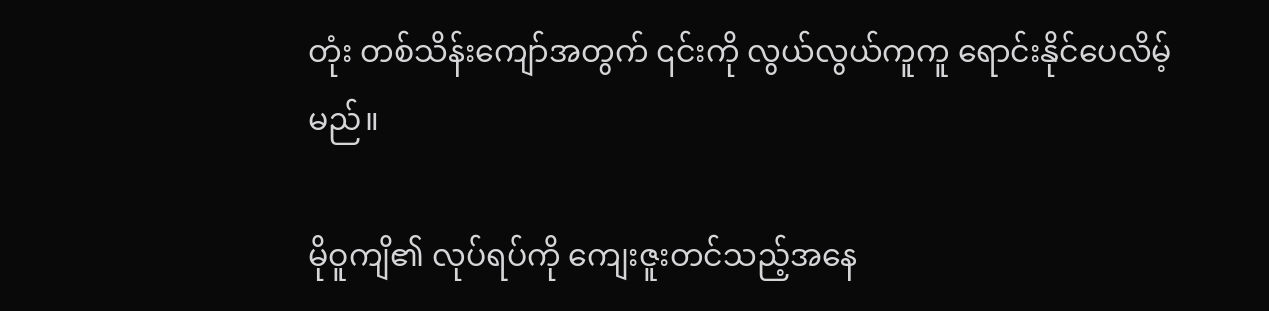တုံး တစ်သိန်းကျော်အတွက် ၎င်းကို လွယ်လွယ်ကူကူ ရောင်းနိုင်ပေလိမ့်မည်။

မိုဝူကျိ၏ လုပ်ရပ်ကို ကျေးဇူးတင်သည့်အနေ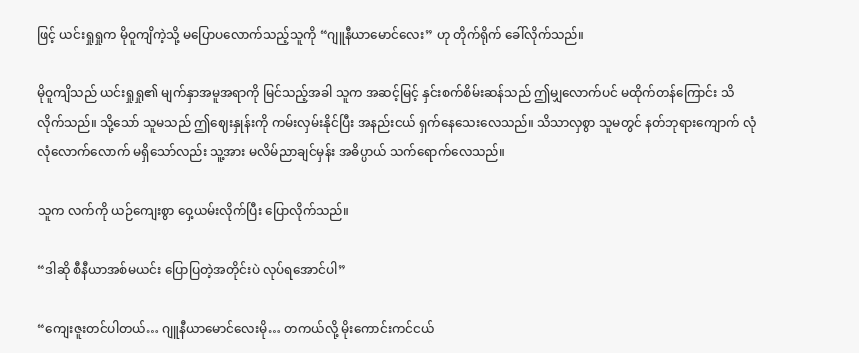ဖြင့် ယင်းရှုရှုက မိုဝူကျိကဲ့သို့ မပြောပလောက်သည့်သူကို “ဂျူနီယာမောင်လေး” ဟု တိုက်ရိုက် ခေါ်လိုက်သည်။

မိုဝူကျိသည် ယင်းရှုရှု၏ မျက်နှာအမူအရာကို မြင်သည့်အခါ သူက အဆင့်မြင့် နှင်းစက်စိမ်းဆန်သည် ဤမျှလောက်ပင် မထိုက်တန်ကြောင်း သိလိုက်သည်။ သို့သော် သူမသည် ဤဈေးနှုန်းကို ကမ်းလှမ်းနိုင်ပြီး အနည်းငယ် ရှက်နေသေးလေသည်။ သိသာလှစွာ သူမတွင် နတ်ဘုရားကျောက် လုံလုံလောက်လောက် မရှိသော်လည်း သူ့အား မလိမ်ညာချင်မှန်း အဓိပ္ပာယ် သက်ရောက်လေသည်။

သူက လက်ကို ယဉ်ကျေးစွာ ဝှေ့ယမ်းလိုက်ပြီး ပြောလိုက်သည်။

“ဒါဆို စီနီယာအစ်မယင်း ပြောပြတဲ့အတိုင်းပဲ လုပ်ရအောင်ပါ”

“ကျေးဇူးတင်ပါတယ်… ဂျူနီယာမောင်လေးမို… တကယ်လို့ မိုးကောင်းကင်ငယ်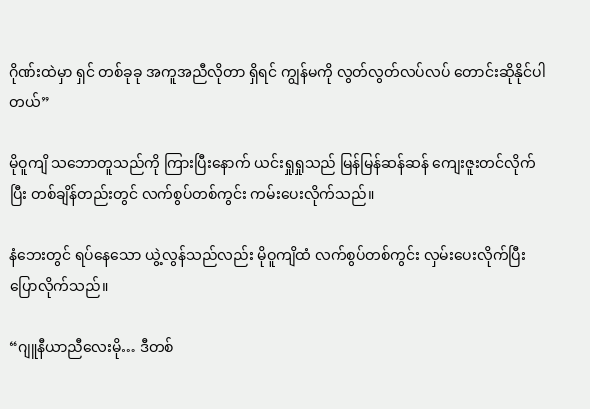ဂိုဏ်းထဲမှာ ရှင် တစ်ခုခု အကူအညီလိုတာ ရှိရင် ကျွန်မကို လွတ်လွတ်လပ်လပ် တောင်းဆိုနိုင်ပါတယ်”

မိုဝူကျိ သဘောတူသည်ကို ကြားပြီးနောက် ယင်းရှုရှုသည် မြန်မြန်ဆန်ဆန် ကျေးဇူးတင်လိုက်ပြီး တစ်ချိန်တည်းတွင် လက်စွပ်တစ်ကွင်း ကမ်းပေးလိုက်သည်။

နံဘေးတွင် ရပ်နေသော ယွဲ့လွန်သည်လည်း မိုဝူကျိထံ လက်စွပ်တစ်ကွင်း လှမ်းပေးလိုက်ပြီး ပြောလိုက်သည်။

“ဂျူနီယာညီလေးမို… ဒီတစ်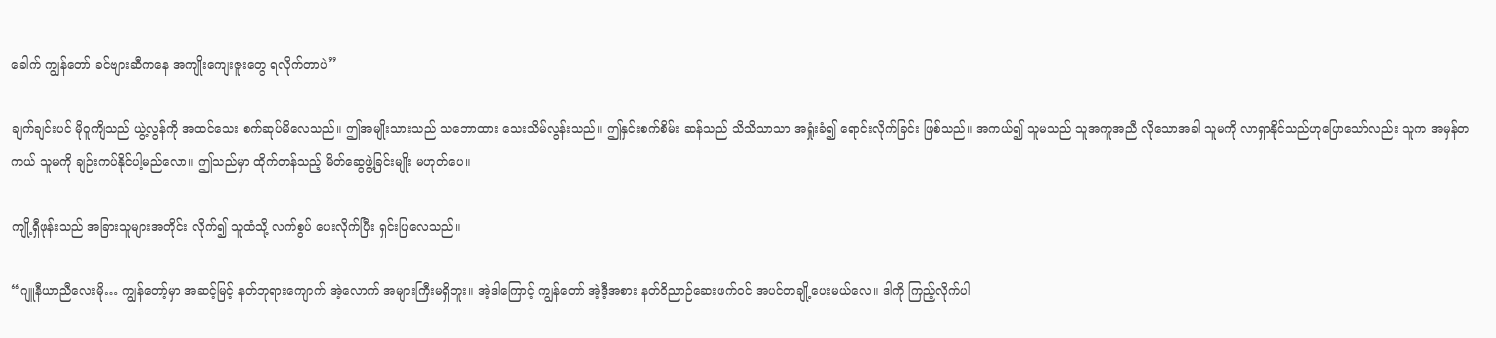ခေါက် ကျွန်တော် ခင်ဗျားဆီကနေ အကျိုးကျေးဇူးတွေ ရလိုက်တာပဲ”

ချက်ချင်းပင် မိုဝူကျိသည် ယွဲ့လွန်ကို အထင်သေး စက်ဆုပ်မိလေသည်။ ဤအမျိုးသားသည် သဘောထား သေးသိမ်လွန်းသည်။ ဤနှင်းစက်စိမ်း ဆန်သည် သိသိသာသာ အရှုံးခံ၍ ရောင်းလိုက်ခြင်း ဖြစ်သည်။ အကယ်၍ သူမသည် သူအကူအညီ လိုသောအခါ သူမကို လာရှာနိုင်သည်ဟုပြောသော်လည်း သူက အမှန်တကယ် သူမကို ချဉ်းကပ်နိုင်ပါ့မည်လော။ ဤသည်မှာ ထိုက်တန်သည့် မိတ်ဆွေဖွဲ့ခြင်းမျိုး မဟုတ်ပေ။

ကျို့ရှီဖုန်းသည် အခြားသူများအတိုင်း လိုက်၍ သူထံသို့ လက်စွပ် ပေးလိုက်ပြီး ရှင်းပြလေသည်။

“ဂျူနီယာညီလေးမို… ကျွန်တော့်မှာ အဆင့်မြင့် နတ်ဘုရားကျောက် အဲ့လောက် အများကြီးမရှိဘူး။ အဲ့ဒါကြောင့် ကျွန်တော် အဲ့ဒီ့အစား နတ်ဝိညာဉ်ဆေးဖက်ဝင် အပင်တချို့ပေးမယ်လေ။ ဒါကို ကြည့်လိုက်ပါ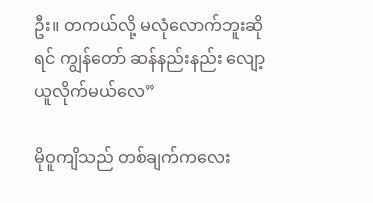ဦး။ တကယ်လို့ မလုံလောက်ဘူးဆိုရင် ကျွန်တော် ဆန်နည်းနည်း လျော့ယူလိုက်မယ်လေ”

မိုဝူကျိသည် တစ်ချက်ကလေး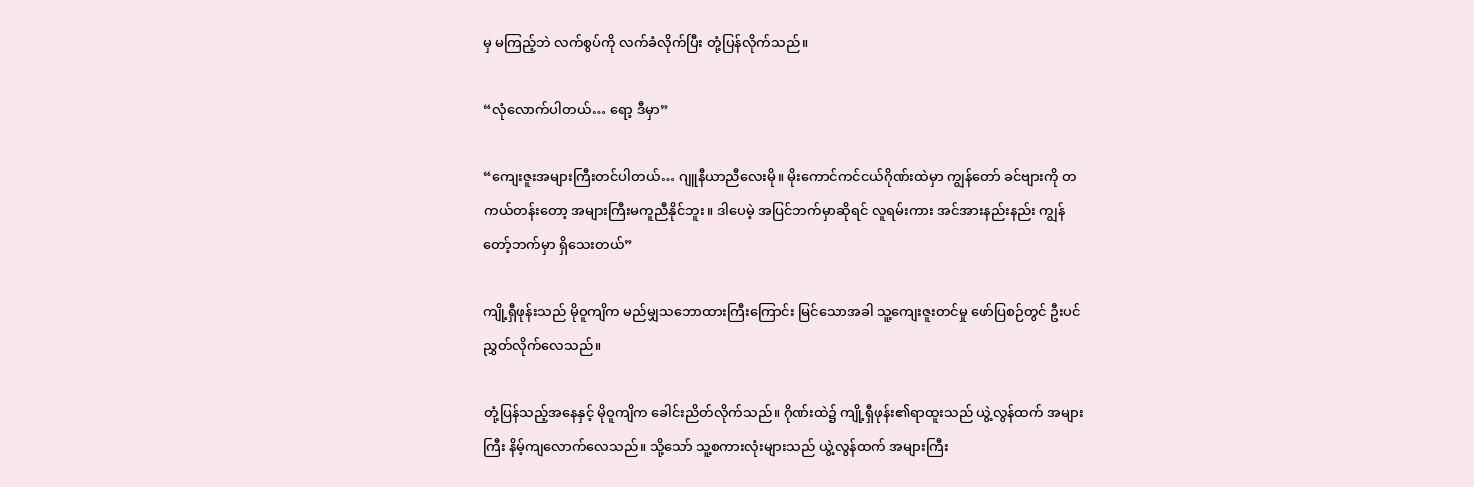မှ မကြည့်ဘဲ လက်စွပ်ကို လက်ခံလိုက်ပြီး တုံ့ပြန်လိုက်သည်။

“လုံလောက်ပါတယ်… ရော့ ဒီမှာ”

“ကျေးဇူးအများကြီးတင်ပါတယ်… ဂျူနီယာညီလေးမို။ မိုးကောင်ကင်ငယ်ဂိုဏ်းထဲမှာ ကျွန်တော် ခင်ဗျားကို တကယ်တန်းတော့ အများကြီးမကူညီနိုင်ဘူး။ ဒါပေမဲ့ အပြင်ဘက်မှာဆိုရင် လူရမ်းကား အင်အားနည်းနည်း ကျွန်တော့်ဘက်မှာ ရှိသေးတယ်”

ကျို့ရှီဖုန်းသည် မိုဝူကျိက မည်မျှသဘောထားကြီးကြောင်း မြင်သောအခါ သူ့ကျေးဇူးတင်မှု ဖော်ပြစဉ်တွင် ဦးပင်ညွှတ်လိုက်လေသည်။

တုံ့ပြန်သည့်အနေနှင့် မိုဝူကျိက ခေါင်းညိတ်လိုက်သည်။ ဂိုဏ်းထဲ၌ ကျို့ရှီဖုန်း၏ရာထူးသည် ယွဲ့လွန်ထက် အများကြီး နိမ့်ကျလောက်လေသည်။ သို့သော် သူ့စကားလုံးများသည် ယွဲ့လွန်ထက် အများကြီး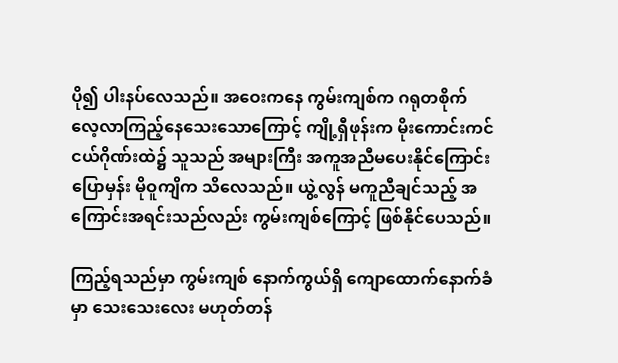ပို၍ ပါးနပ်လေသည်။ အဝေးကနေ ကွမ်းကျစ်က ဂရုတစိုက် လေ့လာကြည့်နေသေးသောကြောင့် ကျို့ရှီဖုန်းက မိုးကောင်းကင်ငယ်ဂိုဏ်းထဲ၌ သူသည် အများကြီး အကူအညီမပေးနိုင်ကြောင်း ပြောမှန်း မိုဝူကျိက သိလေသည်။ ယွဲ့လွန် မကူညီချင်သည့် အကြောင်းအရင်းသည်လည်း ကွမ်းကျစ်ကြောင့် ဖြစ်နိုင်ပေသည်။

ကြည့်ရသည်မှာ ကွမ်းကျစ် နောက်ကွယ်ရှိ ကျောထောက်နောက်ခံမှာ သေးသေးလေး မဟုတ်တန်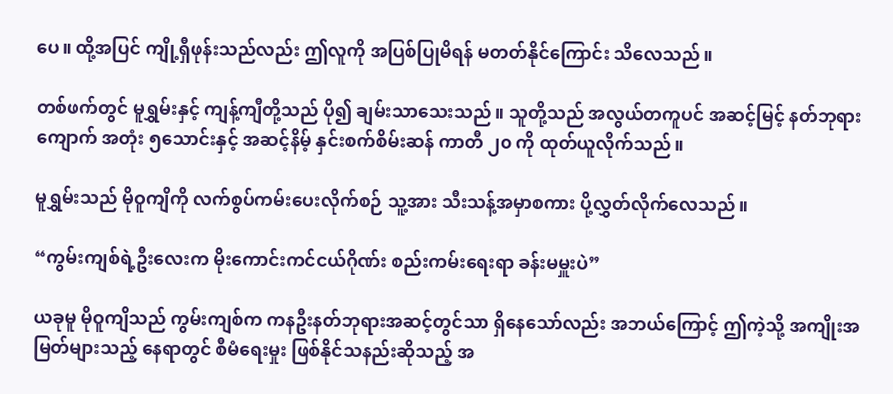ပေ။ ထို့အပြင် ကျို့ရှီဖုန်းသည်လည်း ဤလူကို အပြစ်ပြုမိရန် မတတ်နိုင်ကြောင်း သိလေသည်။

တစ်ဖက်တွင် မူရွှမ်းနှင့် ကျန့်ကျီတို့သည် ပို၍ ချမ်းသာသေးသည်။ သူတို့သည် အလွယ်တကူပင် အဆင့်မြင့် နတ်ဘုရားကျောက် အတုံး ၅သောင်းနှင့် အဆင့်နိမ့် နှင်းစက်စိမ်းဆန် ကာတီ ၂၀ ကို ထုတ်ယူလိုက်သည်။

မူရွှမ်းသည် မိုဝူကျိကို လက်စွပ်ကမ်းပေးလိုက်စဉ် သူ့အား သီးသန့်အမှာစကား ပို့လွှတ်လိုက်လေသည်။

“ကွမ်းကျစ်ရဲ့ဦးလေးက မိုးကောင်းကင်ငယ်ဂိုဏ်း စည်းကမ်းရေးရာ ခန်းမမှူးပဲ”

ယခုမူ မိုဝူကျိသည် ကွမ်းကျစ်က ကနဦးနတ်ဘုရားအဆင့်တွင်သာ ရှိနေသော်လည်း အဘယ်ကြောင့် ဤကဲ့သို့ အကျိုးအမြတ်များသည့် နေရာတွင် စီမံရေးမှုး ဖြစ်နိုင်သနည်းဆိုသည့် အ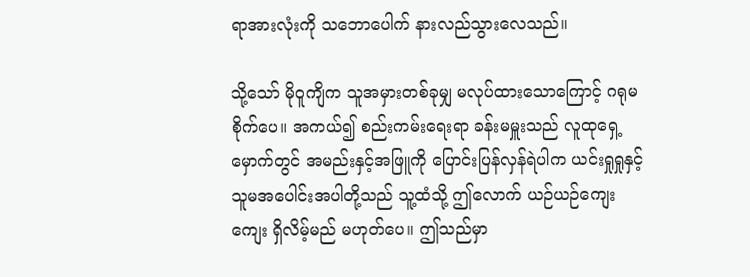ရာအားလုံးကို သဘောပေါက် နားလည်သွားလေသည်။

သို့သော် မိုဝူကျိက သူအမှားတစ်ခုမျှ မလုပ်ထားသောကြောင့် ဂရုမစိုက်ပေ။ အကယ်၍ စည်းကမ်းရေးရာ ခန်းမမှူးသည် လူထုရှေ့မှောက်တွင် အမည်းနှင့်အဖြူကို ပြောင်းပြန်လှန်ရဲပါက ယင်းရှုရှုနှင့် သူမအပေါင်းအပါတို့သည် သူ့ထံသို့ ဤလောက် ယဉ်ယဉ်ကျေးကျေး ရှိလိမ့်မည် မဟုတ်ပေ။ ဤသည်မှာ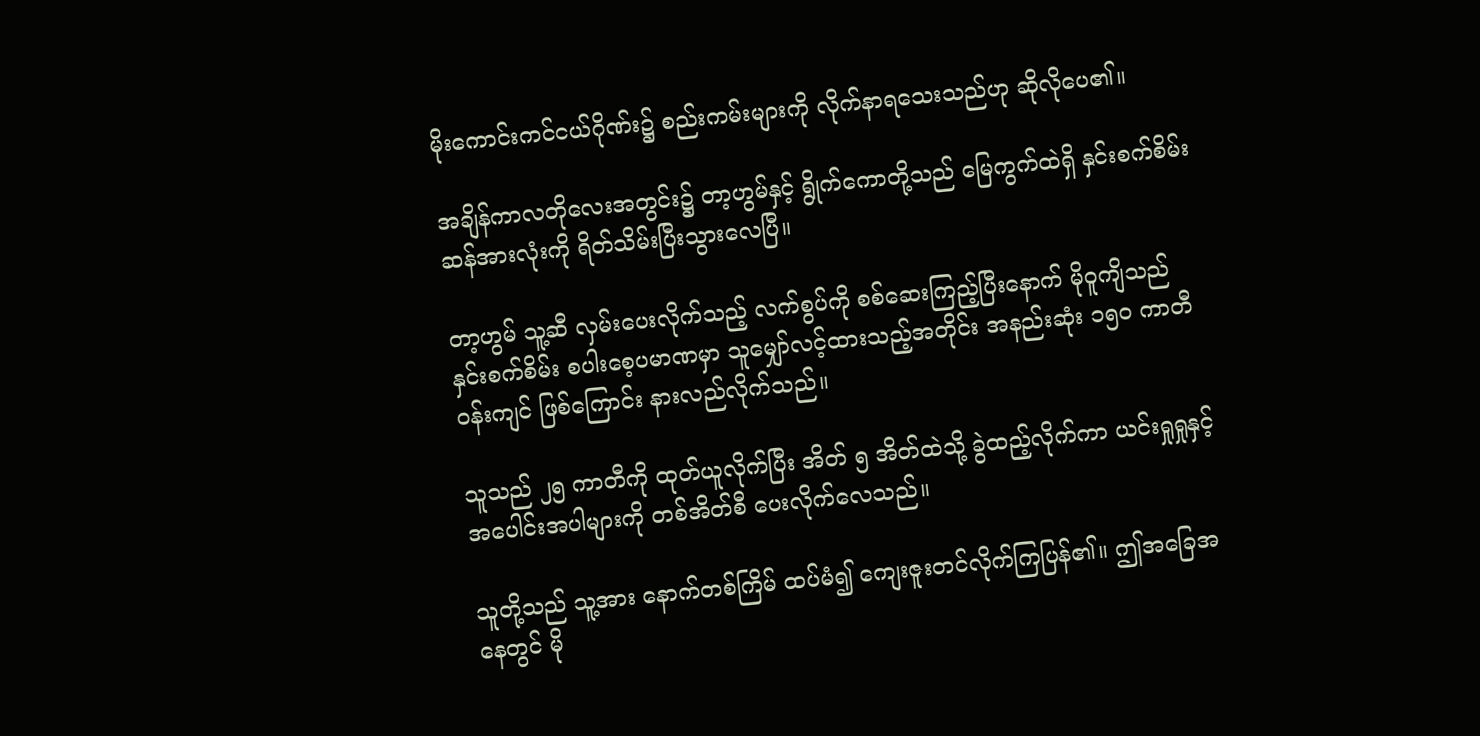မိုးကောင်းကင်ငယ်ဂိုဏ်း၌ စည်းကမ်းများကို လိုက်နာရသေးသည်ဟု ဆိုလိုပေ၏။

အချိန်ကာလတိုလေးအတွင်း၌ တာ့ဟွမ်နှင့် ရွိုက်ကောတို့သည် မြေကွက်ထဲရှိ နှင်းစက်စိမ်း ဆန်အားလုံးကို ရိတ်သိမ်းပြီးသွားလေပြီ။

တာ့ဟွမ် သူ့ဆီ လှမ်းပေးလိုက်သည့် လက်စွပ်ကို စစ်ဆေးကြည့်ပြီးနောက် မိုဝူကျိသည် နှင်းစက်စိမ်း စပါးစေ့ပမာဏမှာ သူမျှော်လင့်ထားသည့်အတိုင်း အနည်းဆုံး ၁၅၀ ကာတီ ဝန်းကျင် ဖြစ်ကြောင်း နားလည်လိုက်သည်။

သူသည် ၂၅ ကာတီကို ထုတ်ယူလိုက်ပြီး အိတ် ၅ အိတ်ထဲသို့ ခွဲထည့်လိုက်ကာ ယင်းရှုရှုနှင့် အပေါင်းအပါများကို တစ်အိတ်စီ ပေးလိုက်လေသည်။

သူတို့သည် သူ့အား နောက်တစ်ကြိမ် ထပ်မံ၍ ကျေးဇူးတင်လိုက်ကြပြန်၏။ ဤအခြေအနေတွင် မို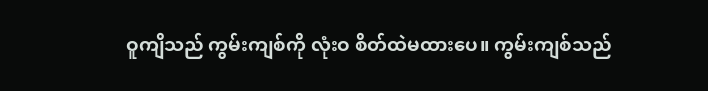ဝူကျိသည် ကွမ်းကျစ်ကို လုံးဝ စိတ်ထဲမထားပေ။ ကွမ်းကျစ်သည်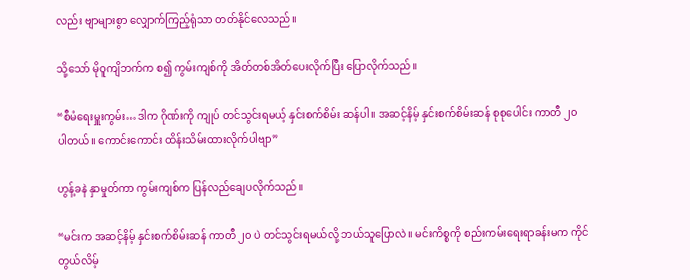လည်း ဗျာများစွာ လျှောက်ကြည့်ရုံသာ တတ်နိုင်လေသည်။

သို့သော် မိုဝူကျိဘက်က စ၍ ကွမ်းကျစ်ကို အိတ်တစ်အိတ်ပေးလိုက်ပြီး ပြောလိုက်သည်။

“စီမံရေးမှူးကွမ်း…ဒါက ဂိုဏ်းကို ကျုပ် တင်သွင်းရမယ့် နှင်းစက်စိမ်း ဆန်ပါ။ အဆင့်နိမ့် နှင်းစက်စိမ်းဆန် စုစုပေါင်း ကာတီ ၂၀ ပါတယ်။ ကောင်းကောင်း ထိန်းသိမ်းထားလိုက်ပါဗျာ”

ဟွန့်ခနဲ နှာမှုတ်ကာ ကွမ်းကျစ်က ပြန်လည်ချေပလိုက်သည်။

“မင်းက အဆင့်နိမ့် နှင်းစက်စိမ်းဆန် ကာတီ ၂၀ ပဲ တင်သွင်းရမယ်လို့ ဘယ်သူပြောလဲ။ မင်းကိစ္စကို စည်းကမ်းရေးရာခန်းမက ကိုင်တွယ်လိမ့်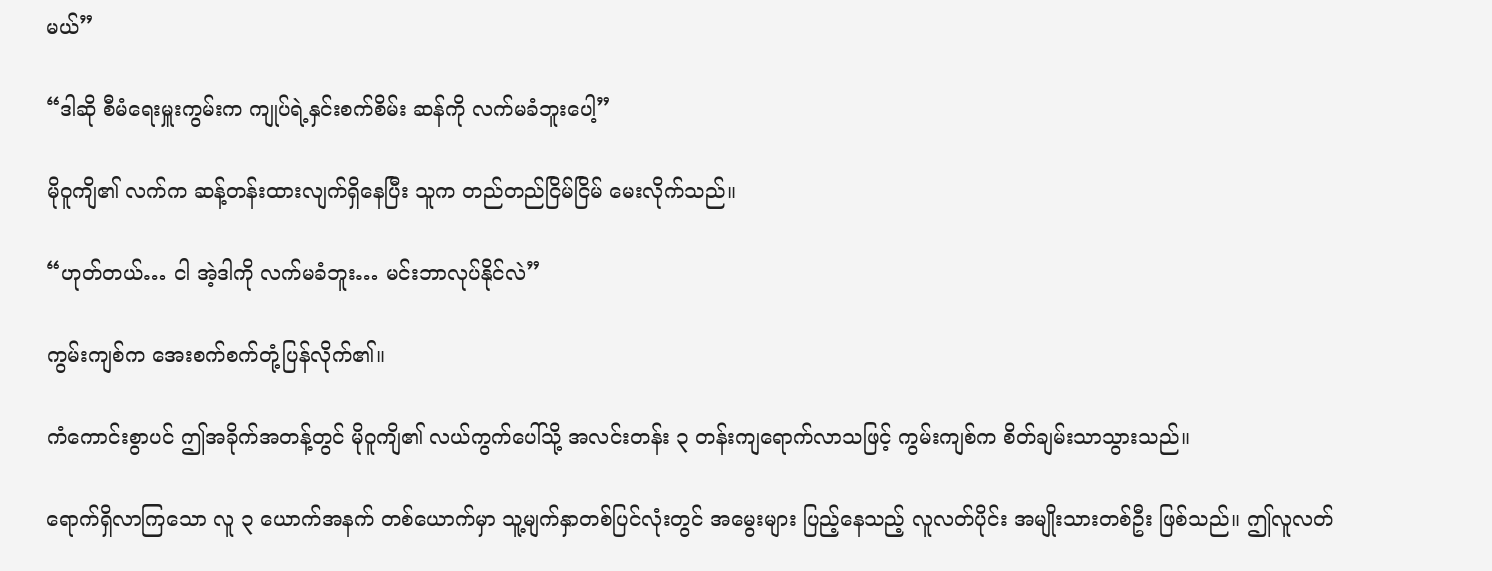မယ်”

“ဒါဆို စီမံရေးမှူးကွမ်းက ကျုပ်ရဲ့နှင်းစက်စိမ်း ဆန်ကို လက်မခံဘူးပေါ့”

မိုဝူကျိ၏ လက်က ဆန့်တန်းထားလျက်ရှိနေပြီး သူက တည်တည်ငြိမ်ငြိမ် မေးလိုက်သည်။

“ဟုတ်တယ်… ငါ အဲ့ဒါကို လက်မခံဘူး… မင်းဘာလုပ်နိုင်လဲ”

ကွမ်းကျစ်က အေးစက်စက်တုံ့ပြန်လိုက်၏။

ကံကောင်းစွာပင် ဤအခိုက်အတန့်တွင် မိုဝူကျိ၏ လယ်ကွက်ပေါ်သို့ အလင်းတန်း ၃ တန်းကျရောက်လာသဖြင့် ကွမ်းကျစ်က စိတ်ချမ်းသာသွားသည်။

ရောက်ရှိလာကြသော လူ ၃ ယောက်အနက် တစ်ယောက်မှာ သူ့မျက်နှာတစ်ပြင်လုံးတွင် အမွေးများ ပြည့်နေသည့် လူလတ်ပိုင်း အမျိုးသားတစ်ဦး ဖြစ်သည်။ ဤလူလတ်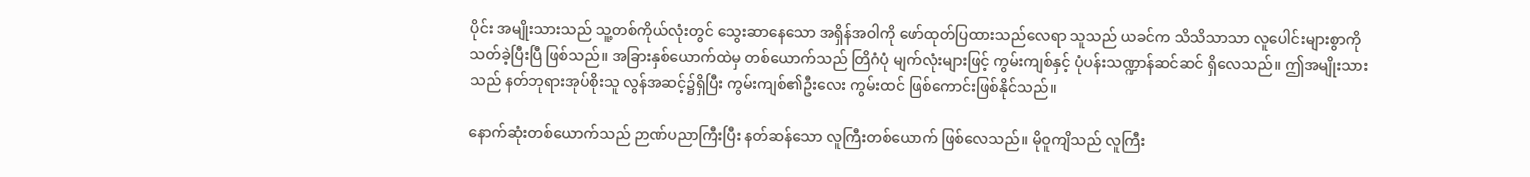ပိုင်း အမျိုးသားသည် သူ့တစ်ကိုယ်လုံးတွင် သွေးဆာနေသော အရှိန်အဝါကို ဖော်ထုတ်ပြထားသည်လေရာ သူသည် ယခင်က သိသိသာသာ လူပေါင်းများစွာကို သတ်ခဲ့ပြီးပြီ ဖြစ်သည်။ အခြားနှစ်ယောက်ထဲမှ တစ်ယောက်သည် တြိဂံပုံ မျက်လုံးများဖြင့် ကွမ်းကျစ်နှင့် ပုံပန်းသဏ္ဍာန်ဆင်ဆင် ရှိလေသည်။ ဤအမျိုးသားသည် နတ်ဘုရားအုပ်စိုးသူ လွန်အဆင့်၌ရှိပြီး ကွမ်းကျစ်၏ဦးလေး ကွမ်းထင် ဖြစ်ကောင်းဖြစ်နိုင်သည်။

နောက်ဆုံးတစ်ယောက်သည် ဉာဏ်ပညာကြီးပြီး နတ်ဆန်သော လူကြီးတစ်ယောက် ဖြစ်လေသည်။ မိုဝူကျိသည် လူကြီး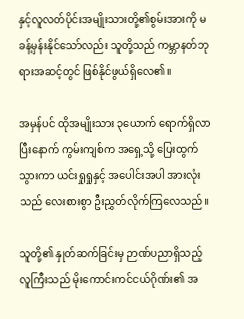နှင့်လူလတ်ပိုင်းအမျိုးသားတို့၏စွမ်းအားကို မခန့်မှန်းနိုင်သော်လည်း သူတို့သည် ကမ္ဘာနတ်ဘုရားအဆင့်တွင် ဖြစ်နိုင်ဖွယ်ရှိလေ၏။

အမှန်ပင် ထိုအမျိုးသား ၃ယောက် ရောက်ရှိလာပြီးနောက် ကွမ်းကျစ်က အရှေ့သို့ ပြေးထွက်သွားကာ ယင်းရှုရှုနှင့် အပေါင်းအပါ အားလုံးသည် လေးစားစွာ ဦးညွှတ်လိုက်ကြလေသည်။

သူတို့၏ နှုတ်ဆက်ခြင်းမှ ဉာဏ်ပညာရှိသည့် လူကြီးသည် မိုးကောင်းကင်ငယ်ဂိုဏ်း၏ အ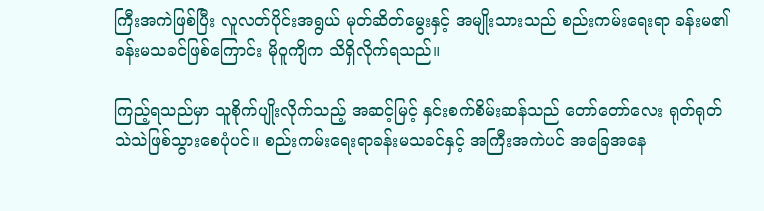ကြီးအကဲဖြစ်ပြီး လူလတ်ပိုင်းအရွယ် မုတ်ဆိတ်မွေးနှင့် အမျိုးသားသည် စည်းကမ်းရေးရာ ခန်းမ၏ ခန်းမသခင်ဖြစ်ကြောင်း မိုဝူကျိက သိရှိလိုက်ရသည်။

ကြည့်ရသည်မှာ သူစိုက်ပျိုးလိုက်သည့် အဆင့်မြင့် နှင်းစက်စိမ်းဆန်သည် တော်တော်လေး ရုတ်ရုတ်သဲသဲဖြစ်သွားစေပုံပင်။ စည်းကမ်းရေးရာခန်းမသခင်နှင့် အကြီးအကဲပင် အခြေအနေ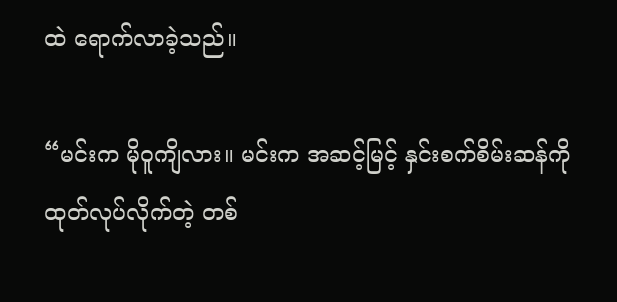ထဲ ရောက်လာခဲ့သည်။

“မင်းက မိုဝူကျိလား။ မင်းက အဆင့်မြင့် နှင်းစက်စိမ်းဆန်ကို ထုတ်လုပ်လိုက်တဲ့ တစ်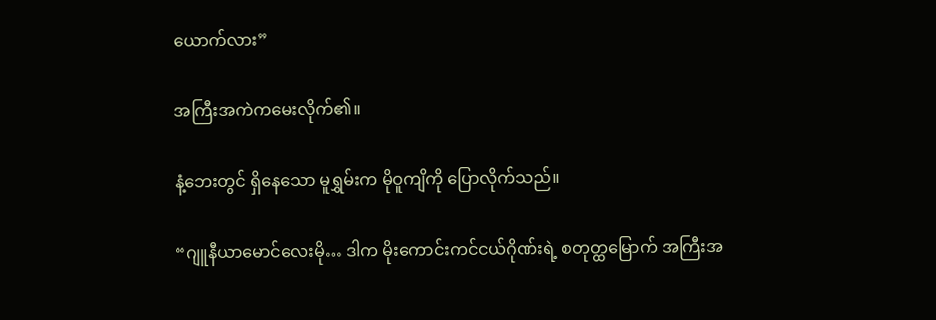ယောက်လား”

အကြီးအကဲကမေးလိုက်၏။

နံ့ဘေးတွင် ရှိနေသော မူရွှမ်းက မိုဝူကျိကို ပြောလိုက်သည်။

“ဂျူနီယာမောင်လေးမို… ဒါက မိုးကောင်းကင်ငယ်ဂိုဏ်းရဲ့ စတုတ္ထမြောက် အကြီးအ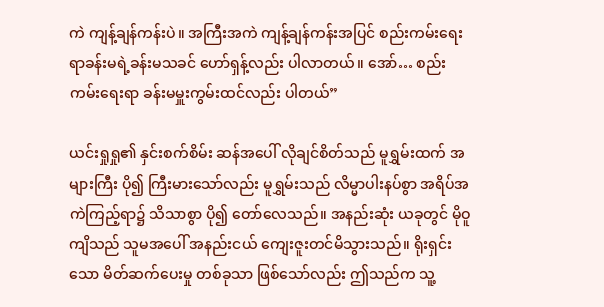ကဲ ကျန့်ချန်ကန်းပဲ။ အကြီးအကဲ ကျန့်ချန်ကန်းအပြင် စည်းကမ်းရေးရာခန်းမရဲ့ခန်းမသခင် ဟော်ရှန့်လည်း ပါလာတယ်။ အော်… စည်းကမ်းရေးရာ ခန်းမမှူးကွမ်းထင်လည်း ပါတယ်”

ယင်းရှုရှု၏ နှင်းစက်စိမ်း ဆန်အပေါ် လိုချင်စိတ်သည် မူရွှမ်းထက် အများကြီး ပို၍ ကြီးမားသော်လည်း မူရွှမ်းသည် လိမ္မာပါးနပ်စွာ အရိပ်အကဲကြည့်ရာ၌ သိသာစွာ ပို၍ တော်လေသည်။ အနည်းဆုံး ယခုတွင် မိုဝူကျိသည် သူမအပေါ် အနည်းငယ် ကျေးဇူးတင်မိသွားသည်။ ရိုးရှင်းသော မိတ်ဆက်ပေးမှု တစ်ခုသာ ဖြစ်သော်လည်း ဤသည်က သူ့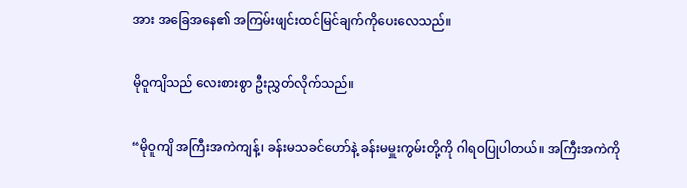အား အခြေအနေ၏ အကြမ်းဖျင်းထင်မြင်ချက်ကိုပေးလေသည်။

မိုဝူကျိသည် လေးစားစွာ ဦးညွှတ်လိုက်သည်။

“မိုဝူကျိ အကြီးအကဲကျန့်၊ ခန်းမသခင်ဟော်နဲ့ ခန်းမမှူးကွမ်းတို့ကို ဂါရဝပြုပါတယ်။ အကြီးအကဲကို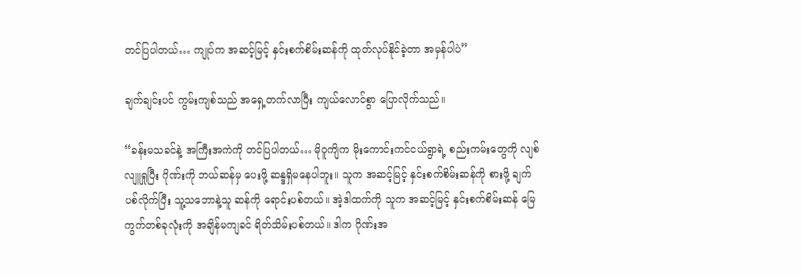တင်ပြပါတယ်… ကျုပ်က အဆင့်မြင့် နှင်းစက်စိမ်းဆန်ကို ထုတ်လုပ်နိုင်ခဲ့တာ အမှန်ပါပဲ”

ချက်ချင်းပင် ကွမ်းကျစ်သည် အရှေ့တက်လာပြီး ကျယ်လောင်စွာ ပြောလိုက်သည်။

“ခန်းမသခင်နဲ့ အကြီးအကဲကို တင်ပြပါတယ်… မိုဝူကျိက မိုးကောင်းကင်ငယ်ရွာရဲ့ စည်းကမ်းတွေကို လျစ်လျူရှုပြီး ဂိုဏ်းကို ဘယ်ဆန်မှ ပေးဖို့ ဆန္ဒရှိမနေပါဘူး။ သူက အဆင့်မြင့် နှင်းစက်စိမ်းဆန်ကို စားဖို့ ချက်ပစ်လိုက်ပြီး သူ့သဘောနဲ့သူ ဆန်ကို ရောင်းပစ်တယ်။ အဲ့ဒါထက်ကို သူက အဆင့်မြင့် နှင်းစက်စိမ်းဆန် မြေကွက်တစ်ခုလုံးကို အချိန်မကျခင် ရိတ်သိမ်းပစ်တယ်။ ဒါက ဂိုဏ်းအ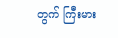တွက် ကြီးမား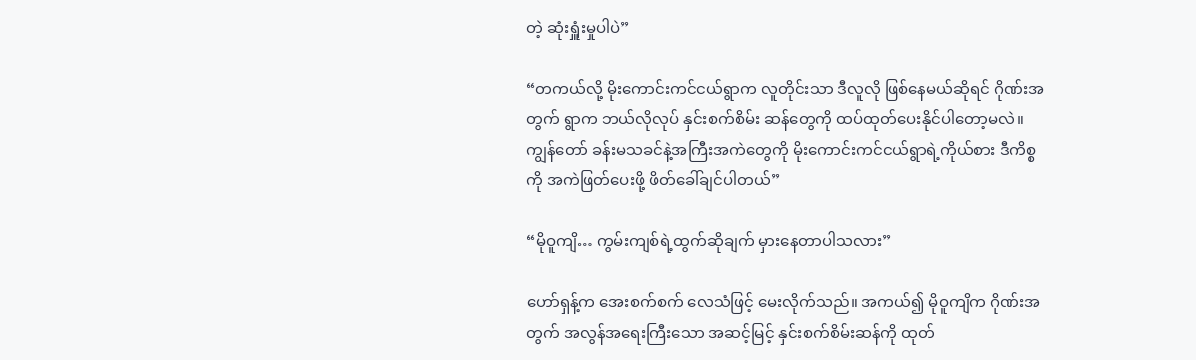တဲ့ ဆုံးရှူံးမှုပါပဲ”

“တကယ်လို့ မိုးကောင်းကင်ငယ်ရွာက လူတိုင်းသာ ဒီလူလို ဖြစ်နေမယ်ဆိုရင် ဂိုဏ်းအတွက် ရွာက ဘယ်လိုလုပ် နှင်းစက်စိမ်း ဆန်တွေကို ထပ်ထုတ်ပေးနိုင်ပါတော့မလဲ။ ကျွန်တော် ခန်းမသခင်နဲ့အကြီးအကဲတွေကို မိုးကောင်းကင်ငယ်ရွာရဲ့ကိုယ်စား ဒီကိစ္စကို အကဲဖြတ်ပေးဖို့ ဖိတ်ခေါ်ချင်ပါတယ်”

“မိုဝူကျိ… ကွမ်းကျစ်ရဲ့ထွက်ဆိုချက် မှားနေတာပါသလား”

ဟော်ရှန့်က အေးစက်စက် လေသံဖြင့် မေးလိုက်သည်။ အကယ်၍ မိုဝူကျိက ဂိုဏ်းအတွက် အလွန်အရေးကြီးသော အဆင့်မြင့် နှင်းစက်စိမ်းဆန်ကို ထုတ်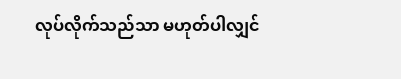လုပ်လိုက်သည်သာ မဟုတ်ပါလျှင်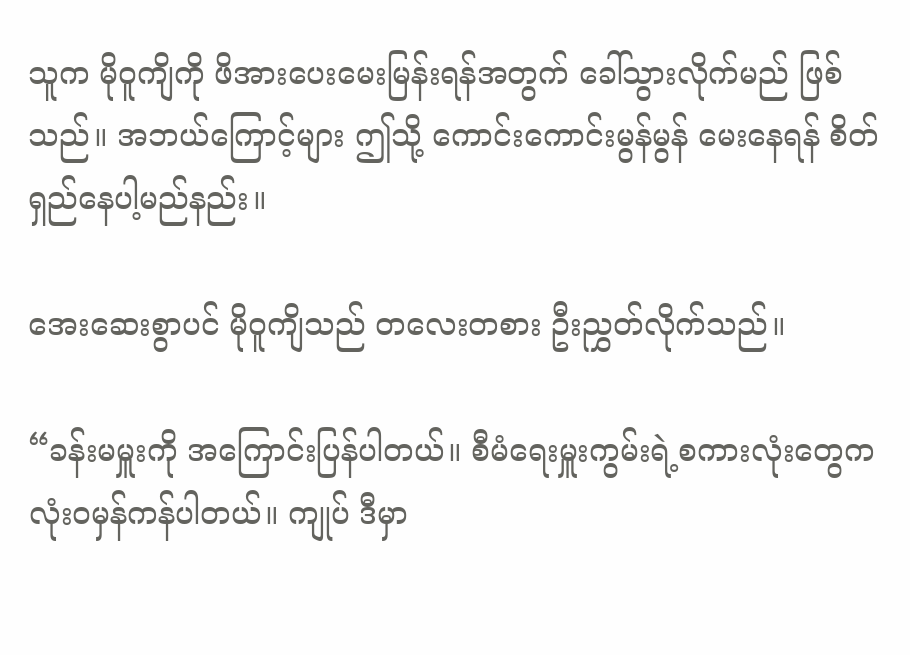သူက မိုဝူကျိကို ဖိအားပေးမေးမြန်းရန်အတွက် ခေါ်သွားလိုက်မည် ဖြစ်သည်။ အဘယ်ကြောင့်များ ဤသို့ ကောင်းကောင်းမွန်မွန် မေးနေရန် စိတ်ရှည်နေပါ့မည်နည်း။

အေးဆေးစွာပင် မိုဝူကျိသည် တလေးတစား ဦးညွှတ်လိုက်သည်။

“ခန်းမမှူးကို အကြောင်းပြန်ပါတယ်။ စီမံရေးမှူးကွမ်းရဲ့စကားလုံးတွေက လုံးဝမှန်ကန်ပါတယ်။ ကျုပ် ဒီမှာ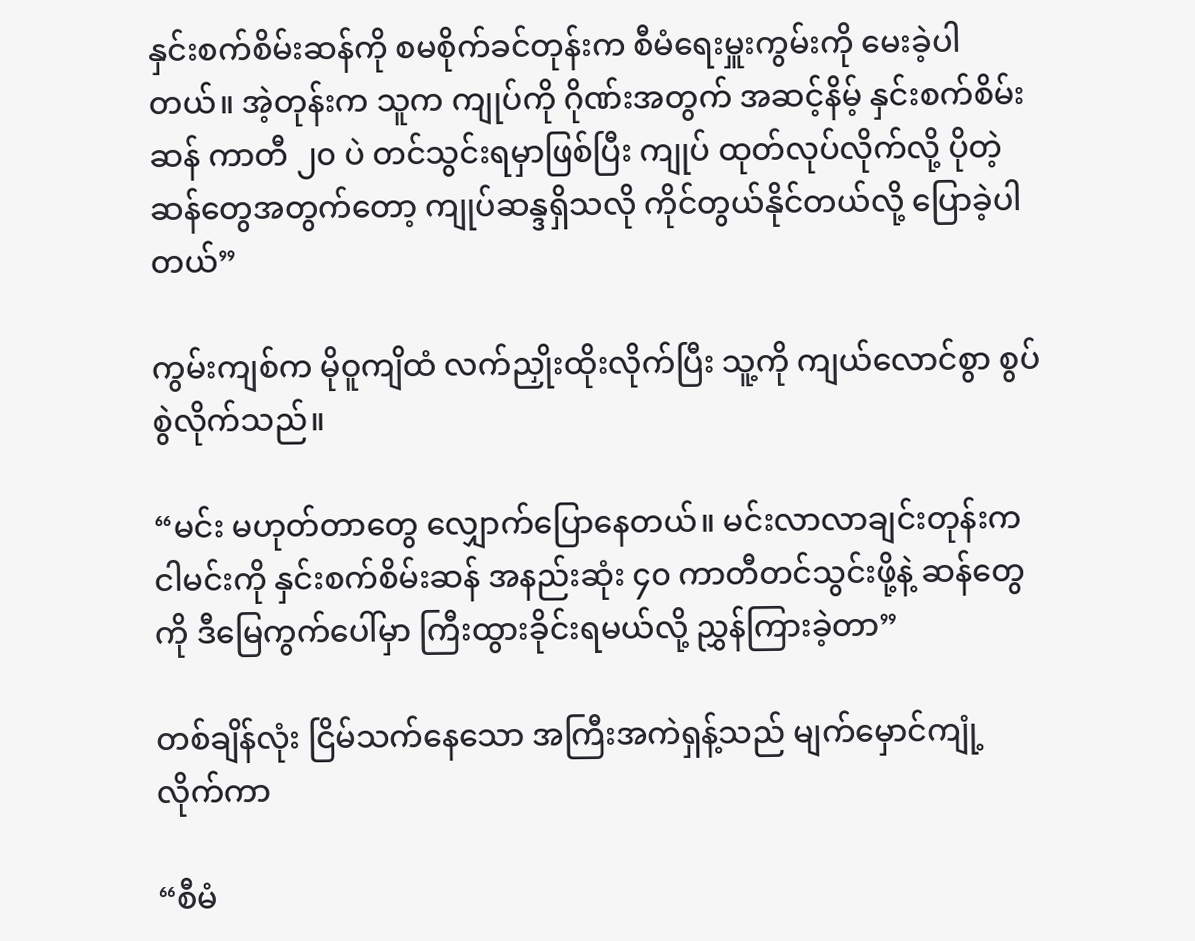နှင်းစက်စိမ်းဆန်ကို စမစိုက်ခင်တုန်းက စီမံရေးမှူးကွမ်းကို မေးခဲ့ပါတယ်။ အဲ့တုန်းက သူက ကျုပ်ကို ဂိုဏ်းအတွက် အဆင့်နိမ့် နှင်းစက်စိမ်းဆန် ကာတီ ၂၀ ပဲ တင်သွင်းရမှာဖြစ်ပြီး ကျုပ် ထုတ်လုပ်လိုက်လို့ ပိုတဲ့ ဆန်တွေအတွက်တော့ ကျုပ်ဆန္ဒရှိသလို ကိုင်တွယ်နိုင်တယ်လို့ ပြောခဲ့ပါတယ်”

ကွမ်းကျစ်က မိုဝူကျိထံ လက်ညှိုးထိုးလိုက်ပြီး သူ့ကို ကျယ်လောင်စွာ စွပ်စွဲလိုက်သည်။

“မင်း မဟုတ်တာတွေ လျှောက်ပြောနေတယ်။ မင်းလာလာချင်းတုန်းက ငါမင်းကို နှင်းစက်စိမ်းဆန် အနည်းဆုံး ၄၀ ကာတီတင်သွင်းဖို့နဲ့ ဆန်တွေကို ဒီမြေကွက်ပေါ်မှာ ကြီးထွားခိုင်းရမယ်လို့ ညွှန်ကြားခဲ့တာ”

တစ်ချိန်လုံး ငြိမ်သက်နေသော အကြီးအကဲရှန့်သည် မျက်မှောင်ကျုံ့လိုက်ကာ

“စီမံ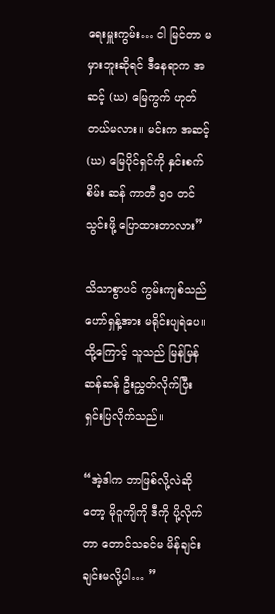ရေးမှူးကွမ်း… ငါ မြင်တာ မမှားဘူးဆိုရင် ဒီနေရာက အဆင့် (ဃ) မြေကွက် ဟုတ်တယ်မလား။ မင်းက အဆင့် (ဃ) မြေပိုင်ရှင်ကို နှင်းစက်စိမ်း ဆန် ကာတီ ၅၀ တင်သွင်းဖို့ ပြောထားတာလား”

သိသာစွာပင် ကွမ်းကျစ်သည် ဟော်ရှန့်အား မရိုင်းပျရဲပေ။ ထို့ကြောင့် သူသည် မြန်မြန်ဆန်ဆန် ဦးညွှတ်လိုက်ပြီး ရှင်းပြလိုက်သည်။

“အဲ့ဒါက ဘာဖြစ်လို့လဲဆိုတော့ မိုဝူကျိကို ဒီကို ပို့လိုက်တာ တောင်သခင်မ မိန်ချင်းချင်းမလို့ပါ… ”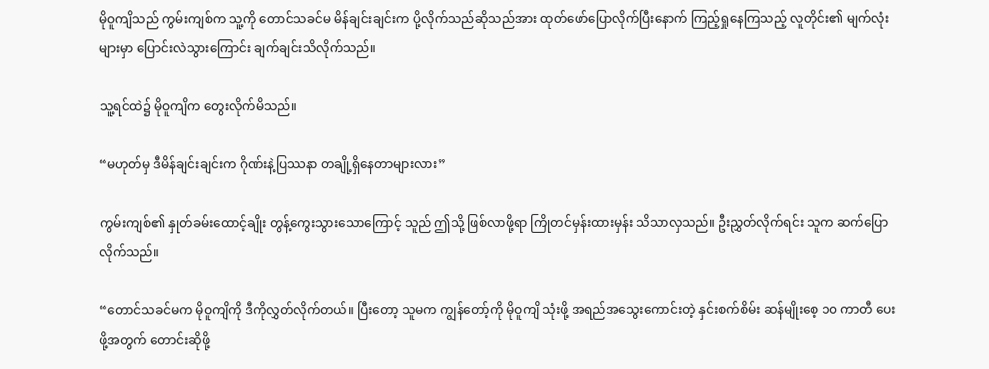မိုဝူကျိသည် ကွမ်းကျစ်က သူ့ကို တောင်သခင်မ မိန်ချင်းချင်းက ပို့လိုက်သည်ဆိုသည်အား ထုတ်ဖော်ပြောလိုက်ပြီးနောက် ကြည့်ရှုနေကြသည့် လူတိုင်း၏ မျက်လုံးများမှာ ပြောင်းလဲသွားကြောင်း ချက်ချင်းသိလိုက်သည်။

သူ့ရင်ထဲ၌ မိုဝူကျိက တွေးလိုက်မိသည်။

“မဟုတ်မှ ဒီမိန်ချင်းချင်းက ဂိုဏ်းနဲ့ပြဿနာ တချို့ရှိနေတာများလား”

ကွမ်းကျစ်၏ နှုတ်ခမ်းထောင့်ချိုး တွန့်ကွေးသွားသောကြောင့် သူည် ဤသို့ ဖြစ်လာဖို့ရာ ကြိုတင်မှန်းထားမှန်း သိသာလှသည်။ ဦးညွှတ်လိုက်ရင်း သူက ဆက်ပြောလိုက်သည်။

“တောင်သခင်မက မိုဝူကျိကို ဒီကိုလွှတ်လိုက်တယ်။ ပြီးတော့ သူမက ကျွန်တော့်ကို မိုဝူကျိ သုံးဖို့ အရည်အသွေးကောင်းတဲ့ နှင်းစက်စိမ်း ဆန်မျိုးစေ့ ၁၀ ကာတီ ပေးဖို့အတွက် တောင်းဆိုဖို့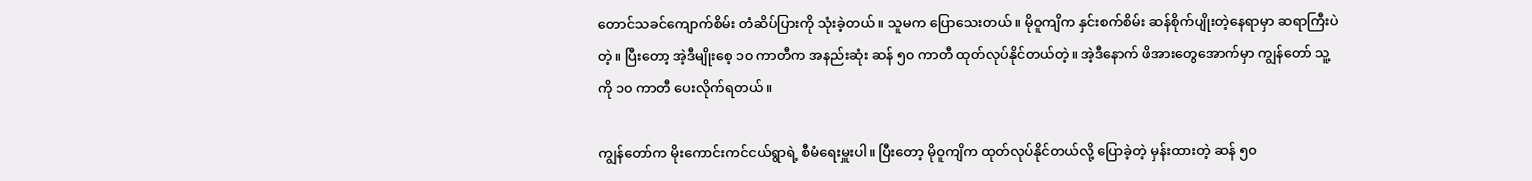တောင်သခင်ကျောက်စိမ်း တံဆိပ်ပြားကို သုံးခဲ့တယ်။ သူမက ပြောသေးတယ်။ မိုဝူကျိက နှင်းစက်စိမ်း ဆန်စိုက်ပျိုးတဲ့နေရာမှာ ဆရာကြီးပဲတဲ့။ ပြီးတော့ အဲ့ဒီမျိုးစေ့ ၁၀ ကာတီက အနည်းဆုံး ဆန် ၅၀ ကာတီ ထုတ်လုပ်နိုင်တယ်တဲ့။ အဲ့ဒီနောက် ဖိအားတွေအောက်မှာ ကျွန်တော် သူ့ကို ၁၀ ကာတီ ပေးလိုက်ရတယ်။

ကျွန်တော်က မိုးကောင်းကင်ငယ်ရွာရဲ့ စီမံရေးမှူးပါ။ ပြီးတော့ မိုဝူကျိက ထုတ်လုပ်နိုင်တယ်လို့ ပြောခဲ့တဲ့ မှန်းထားတဲ့ ဆန် ၅၀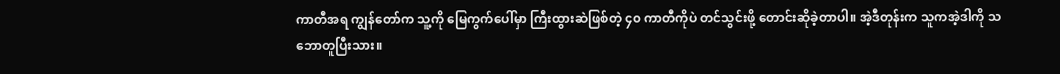ကာတီအရ ကျွန်တော်က သူ့ကို မြေကွက်ပေါ်မှာ ကြီးထွားဆဲဖြစ်တဲ့ ၄၀ ကာတီကိုပဲ တင်သွင်းဖို့ တောင်းဆိုခဲ့တာပါ။ အဲ့ဒီတုန်းက သူကအဲ့ဒါကို သဘောတူပြီးသား။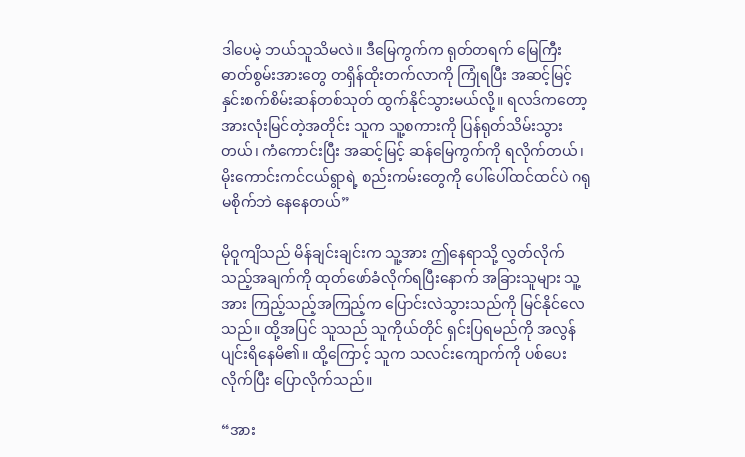ဒါပေမဲ့ ဘယ်သူသိမလဲ။ ဒီမြေကွက်က ရုတ်တရက် မြေကြီးဓာတ်စွမ်းအားတွေ တရှိန်ထိုးတက်လာကို ကြုံရပြီး အဆင့်မြင့် နှင်းစက်စိမ်းဆန်တစ်သုတ် ထွက်နိုင်သွားမယ်လို့။ ရလဒ်ကတော့ အားလုံးမြင်တဲ့အတိုင်း သူက သူ့စကားကို ပြန်ရုတ်သိမ်းသွားတယ်၊ ကံကောင်းပြီး အဆင့်မြင့် ဆန်မြေကွက်ကို ရလိုက်တယ်၊ မိုးကောင်းကင်ငယ်ရွာရဲ့ စည်းကမ်းတွေကို ပေါ်ပေါ်ထင်ထင်ပဲ ဂရုမစိုက်ဘဲ နေနေတယ်”

မိုဝူကျိသည် မိန်ချင်းချင်းက သူ့အား ဤနေရာသို့ လွှတ်လိုက်သည့်အချက်ကို ထုတ်ဖော်ခံလိုက်ရပြီးနောက် အခြားသူများ သူ့အား ကြည့်သည့်အကြည့်က ပြောင်းလဲသွားသည်ကို မြင်နိုင်လေသည်။ ထို့အပြင် သူသည် သူကိုယ်တိုင် ရှင်းပြရမည်ကို အလွန်ပျင်းရိနေမိ၏။ ထို့ကြောင့် သူက သလင်းကျောက်ကို ပစ်ပေးလိုက်ပြီး ပြောလိုက်သည်။

“အား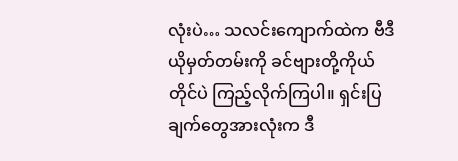လုံးပဲ… သလင်းကျောက်ထဲက ဗီဒီယိုမှတ်တမ်းကို ခင်ဗျားတို့ကိုယ်တိုင်ပဲ ကြည့်လိုက်ကြပါ။ ရှင်းပြချက်တွေအားလုံးက ဒီ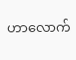ဟာလောက်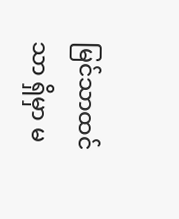မြင်သာထင်သာ ရှိမှာ မ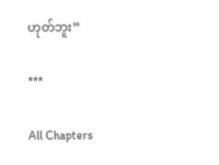ဟုတ်ဘူး”

***

All Chapters